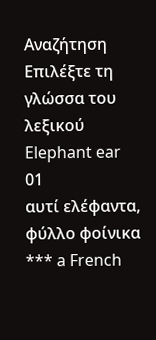Αναζήτηση
Επιλέξτε τη γλώσσα του λεξικού
Elephant ear
01
αυτί ελέφαντα, φύλλο φοίνικα
*** a French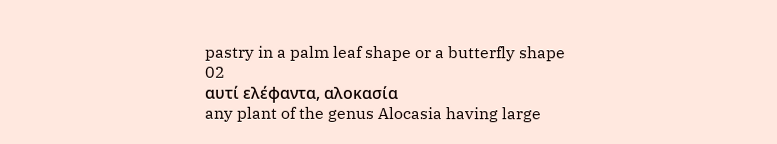pastry in a palm leaf shape or a butterfly shape
02
αυτί ελέφαντα, αλοκασία
any plant of the genus Alocasia having large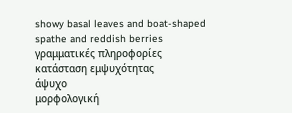showy basal leaves and boat-shaped spathe and reddish berries
γραμματικές πληροφορίες
κατάσταση εμψυχότητας
άψυχο
μορφολογική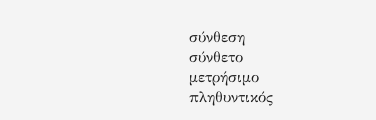σύνθεση
σύνθετο
μετρήσιμο
πληθυντικός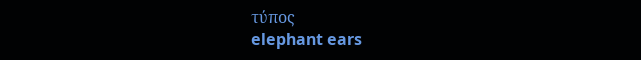τύπος
elephant ears